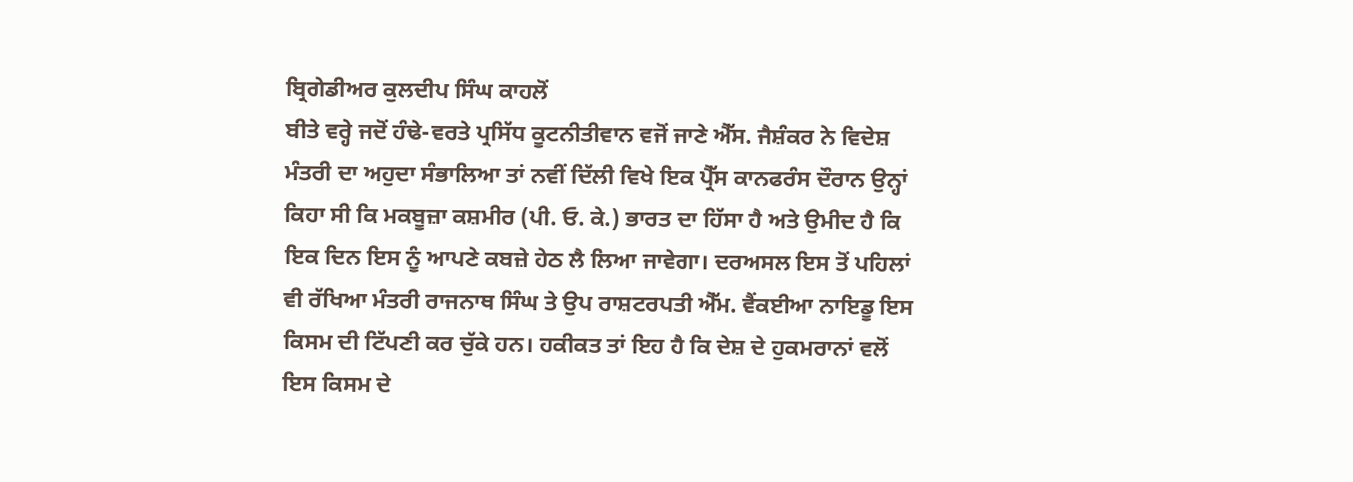ਬ੍ਰਿਗੇਡੀਅਰ ਕੁਲਦੀਪ ਸਿੰਘ ਕਾਹਲੋਂ
ਬੀਤੇ ਵਰ੍ਹੇ ਜਦੋਂ ਹੰਢੇ-ਵਰਤੇ ਪ੍ਰਸਿੱਧ ਕੂਟਨੀਤੀਵਾਨ ਵਜੋਂ ਜਾਣੇ ਐੱਸ. ਜੈਸ਼ੰਕਰ ਨੇ ਵਿਦੇਸ਼ ਮੰਤਰੀ ਦਾ ਅਹੁਦਾ ਸੰਭਾਲਿਆ ਤਾਂ ਨਵੀਂ ਦਿੱਲੀ ਵਿਖੇ ਇਕ ਪ੍ਰੈੱਸ ਕਾਨਫਰੰਸ ਦੌਰਾਨ ਉਨ੍ਹਾਂ ਕਿਹਾ ਸੀ ਕਿ ਮਕਬੂਜ਼ਾ ਕਸ਼ਮੀਰ (ਪੀ. ਓ. ਕੇ.) ਭਾਰਤ ਦਾ ਹਿੱਸਾ ਹੈ ਅਤੇ ਉਮੀਦ ਹੈ ਕਿ ਇਕ ਦਿਨ ਇਸ ਨੂੰ ਆਪਣੇ ਕਬਜ਼ੇ ਹੇਠ ਲੈ ਲਿਆ ਜਾਵੇਗਾ। ਦਰਅਸਲ ਇਸ ਤੋਂ ਪਹਿਲਾਂ ਵੀ ਰੱਖਿਆ ਮੰਤਰੀ ਰਾਜਨਾਥ ਸਿੰਘ ਤੇ ਉਪ ਰਾਸ਼ਟਰਪਤੀ ਐੱਮ. ਵੈਂਕਈਆ ਨਾਇਡੂ ਇਸ ਕਿਸਮ ਦੀ ਟਿੱਪਣੀ ਕਰ ਚੁੱਕੇ ਹਨ। ਹਕੀਕਤ ਤਾਂ ਇਹ ਹੈ ਕਿ ਦੇਸ਼ ਦੇ ਹੁਕਮਰਾਨਾਂ ਵਲੋਂ ਇਸ ਕਿਸਮ ਦੇ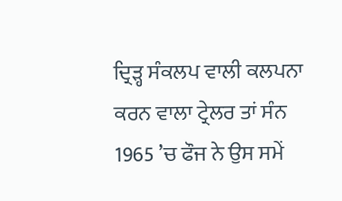ਦ੍ਰਿੜ੍ਹ ਸੰਕਲਪ ਵਾਲੀ ਕਲਪਨਾ ਕਰਨ ਵਾਲਾ ਟ੍ਰੇਲਰ ਤਾਂ ਸੰਨ 1965 ’ਚ ਫੌਜ ਨੇ ਉਸ ਸਮੇਂ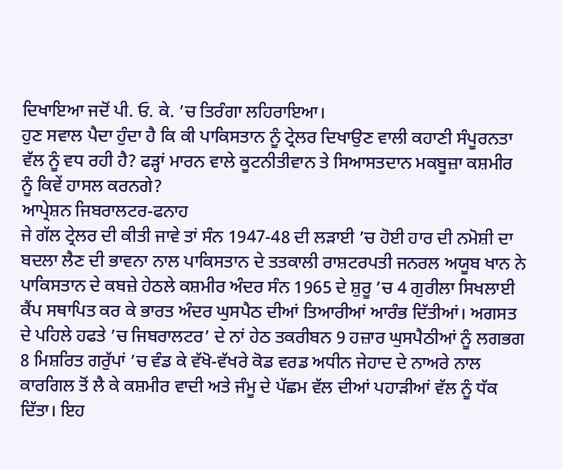ਦਿਖਾਇਆ ਜਦੋਂ ਪੀ. ਓ. ਕੇ. ’ਚ ਤਿਰੰਗਾ ਲਹਿਰਾਇਆ।
ਹੁਣ ਸਵਾਲ ਪੈਦਾ ਹੁੰਦਾ ਹੈ ਕਿ ਕੀ ਪਾਕਿਸਤਾਨ ਨੂੰ ਟ੍ਰੇਲਰ ਦਿਖਾਉਣ ਵਾਲੀ ਕਹਾਣੀ ਸੰਪੂਰਨਤਾ ਵੱਲ ਨੂੰ ਵਧ ਰਹੀ ਹੈ? ਫੜ੍ਹਾਂ ਮਾਰਨ ਵਾਲੇ ਕੂਟਨੀਤੀਵਾਨ ਤੇ ਸਿਆਸਤਦਾਨ ਮਕਬੂਜ਼ਾ ਕਸ਼ਮੀਰ ਨੂੰ ਕਿਵੇਂ ਹਾਸਲ ਕਰਨਗੇ?
ਆਪ੍ਰੇਸ਼ਨ ਜਿਬਰਾਲਟਰ-ਫਨਾਹ
ਜੇ ਗੱਲ ਟ੍ਰੇਲਰ ਦੀ ਕੀਤੀ ਜਾਵੇ ਤਾਂ ਸੰਨ 1947-48 ਦੀ ਲੜਾਈ ’ਚ ਹੋਈ ਹਾਰ ਦੀ ਨਮੋਸ਼ੀ ਦਾ ਬਦਲਾ ਲੈਣ ਦੀ ਭਾਵਨਾ ਨਾਲ ਪਾਕਿਸਤਾਨ ਦੇ ਤਤਕਾਲੀ ਰਾਸ਼ਟਰਪਤੀ ਜਨਰਲ ਅਯੂਬ ਖਾਨ ਨੇ ਪਾਕਿਸਤਾਨ ਦੇ ਕਬਜ਼ੇ ਹੇਠਲੇ ਕਸ਼ਮੀਰ ਅੰਦਰ ਸੰਨ 1965 ਦੇ ਸ਼ੁਰੂ ’ਚ 4 ਗੁਰੀਲਾ ਸਿਖਲਾਈ ਕੈਂਪ ਸਥਾਪਿਤ ਕਰ ਕੇ ਭਾਰਤ ਅੰਦਰ ਘੁਸਪੈਠ ਦੀਆਂ ਤਿਆਰੀਆਂ ਆਰੰਭ ਦਿੱਤੀਆਂ। ਅਗਸਤ ਦੇ ਪਹਿਲੇ ਹਫਤੇ ’ਚ ਜਿਬਰਾਲਟਰ’ ਦੇ ਨਾਂ ਹੇਠ ਤਕਰੀਬਨ 9 ਹਜ਼ਾਰ ਘੁਸਪੈਠੀਆਂ ਨੂੰ ਲਗਭਗ 8 ਮਿਸ਼ਰਿਤ ਗਰੁੱਪਾਂ ’ਚ ਵੰਡ ਕੇ ਵੱਖੋ-ਵੱਖਰੇ ਕੋਡ ਵਰਡ ਅਧੀਨ ਜੇਹਾਦ ਦੇ ਨਾਅਰੇ ਨਾਲ ਕਾਰਗਿਲ ਤੋਂ ਲੈ ਕੇ ਕਸ਼ਮੀਰ ਵਾਦੀ ਅਤੇ ਜੰਮੂ ਦੇ ਪੱਛਮ ਵੱਲ ਦੀਆਂ ਪਹਾੜੀਆਂ ਵੱਲ ਨੂੰ ਧੱਕ ਦਿੱਤਾ। ਇਹ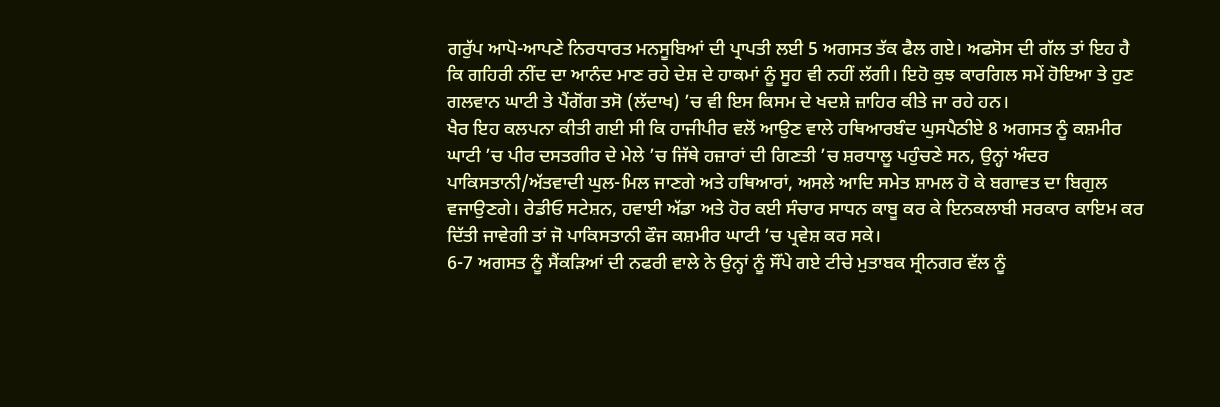ਗਰੁੱਪ ਆਪੋ-ਆਪਣੇ ਨਿਰਧਾਰਤ ਮਨਸੂਬਿਆਂ ਦੀ ਪ੍ਰਾਪਤੀ ਲਈ 5 ਅਗਸਤ ਤੱਕ ਫੈਲ ਗਏ। ਅਫਸੋਸ ਦੀ ਗੱਲ ਤਾਂ ਇਹ ਹੈ ਕਿ ਗਹਿਰੀ ਨੀਂਦ ਦਾ ਆਨੰਦ ਮਾਣ ਰਹੇ ਦੇਸ਼ ਦੇ ਹਾਕਮਾਂ ਨੂੰ ਸੂਹ ਵੀ ਨਹੀਂ ਲੱਗੀ। ਇਹੋ ਕੁਝ ਕਾਰਗਿਲ ਸਮੇਂ ਹੋਇਆ ਤੇ ਹੁਣ ਗਲਵਾਨ ਘਾਟੀ ਤੇ ਪੈਂਗੋਂਗ ਤਸੋ (ਲੱਦਾਖ) ’ਚ ਵੀ ਇਸ ਕਿਸਮ ਦੇ ਖਦਸ਼ੇ ਜ਼ਾਹਿਰ ਕੀਤੇ ਜਾ ਰਹੇ ਹਨ।
ਖੈਰ ਇਹ ਕਲਪਨਾ ਕੀਤੀ ਗਈ ਸੀ ਕਿ ਹਾਜੀਪੀਰ ਵਲੋਂ ਆਉਣ ਵਾਲੇ ਹਥਿਆਰਬੰਦ ਘੁਸਪੈਠੀਏ 8 ਅਗਸਤ ਨੂੰ ਕਸ਼ਮੀਰ ਘਾਟੀ ’ਚ ਪੀਰ ਦਸਤਗੀਰ ਦੇ ਮੇਲੇ ’ਚ ਜਿੱਥੇ ਹਜ਼ਾਰਾਂ ਦੀ ਗਿਣਤੀ ’ਚ ਸ਼ਰਧਾਲੂ ਪਹੁੰਚਣੇ ਸਨ, ਉਨ੍ਹਾਂ ਅੰਦਰ ਪਾਕਿਸਤਾਨੀ/ਅੱਤਵਾਦੀ ਘੁਲ-ਮਿਲ ਜਾਣਗੇ ਅਤੇ ਹਥਿਆਰਾਂ, ਅਸਲੇ ਆਦਿ ਸਮੇਤ ਸ਼ਾਮਲ ਹੋ ਕੇ ਬਗਾਵਤ ਦਾ ਬਿਗੁਲ ਵਜਾਉਣਗੇ। ਰੇਡੀਓ ਸਟੇਸ਼ਨ, ਹਵਾਈ ਅੱਡਾ ਅਤੇ ਹੋਰ ਕਈ ਸੰਚਾਰ ਸਾਧਨ ਕਾਬੂ ਕਰ ਕੇ ਇਨਕਲਾਬੀ ਸਰਕਾਰ ਕਾਇਮ ਕਰ ਦਿੱਤੀ ਜਾਵੇਗੀ ਤਾਂ ਜੋ ਪਾਕਿਸਤਾਨੀ ਫੌਜ ਕਸ਼ਮੀਰ ਘਾਟੀ ’ਚ ਪ੍ਰਵੇਸ਼ ਕਰ ਸਕੇ।
6-7 ਅਗਸਤ ਨੂੰ ਸੈਂਕੜਿਆਂ ਦੀ ਨਫਰੀ ਵਾਲੇ ਨੇ ਉਨ੍ਹਾਂ ਨੂੰ ਸੌਂਪੇ ਗਏ ਟੀਚੇ ਮੁਤਾਬਕ ਸ੍ਰੀਨਗਰ ਵੱਲ ਨੂੰ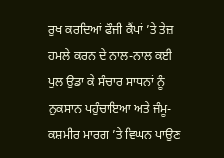ਰੁਖ ਕਰਦਿਆਂ ਫੌਜੀ ਕੈਂਪਾਂ ’ਤੇ ਤੇਜ਼ ਹਮਲੇ ਕਰਨ ਦੇ ਨਾਲ-ਨਾਲ ਕਈ ਪੁਲ ਉਡਾ ਕੇ ਸੰਚਾਰ ਸਾਧਨਾਂ ਨੂੰ ਨੁਕਸਾਨ ਪਹੁੰਚਾਇਆ ਅਤੇ ਜੰਮੂ-ਕਸ਼ਮੀਰ ਮਾਰਗ ’ਤੇ ਵਿਘਨ ਪਾਉਣ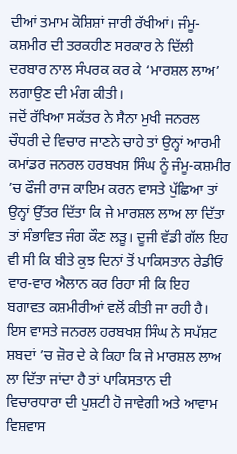ਦੀਆਂ ਤਮਾਮ ਕੋਸ਼ਿਸ਼ਾਂ ਜਾਰੀ ਰੱਖੀਆਂ। ਜੰਮੂ-ਕਸ਼ਮੀਰ ਦੀ ਤਰਕਹੀਣ ਸਰਕਾਰ ਨੇ ਦਿੱਲੀ ਦਰਬਾਰ ਨਾਲ ਸੰਪਰਕ ਕਰ ਕੇ ‘ਮਾਰਸ਼ਲ ਲਾਅ’ ਲਗਾਉਣ ਦੀ ਮੰਗ ਕੀਤੀ।
ਜਦੋਂ ਰੱਖਿਆ ਸਕੱਤਰ ਨੇ ਸੈਨਾ ਮੁਖੀ ਜਨਰਲ ਚੌਧਰੀ ਦੇ ਵਿਚਾਰ ਜਾਣਨੇ ਚਾਹੇ ਤਾਂ ਉਨ੍ਹਾਂ ਆਰਮੀ ਕਮਾਂਡਰ ਜਨਰਲ ਹਰਬਖਸ਼ ਸਿੰਘ ਨੂੰ ਜੰਮੂ-ਕਸ਼ਮੀਰ ’ਚ ਫੌਜੀ ਰਾਜ ਕਾਇਮ ਕਰਨ ਵਾਸਤੇ ਪੁੱਛਿਆ ਤਾਂ ਉਨ੍ਹਾਂ ਉੱਤਰ ਦਿੱਤਾ ਕਿ ਜੇ ਮਾਰਸ਼ਲ ਲਾਅ ਲਾ ਦਿੱਤਾ ਤਾਂ ਸੰਭਾਵਿਤ ਜੰਗ ਕੌਣ ਲੜੂ। ਦੂਜੀ ਵੱਡੀ ਗੱਲ ਇਹ ਵੀ ਸੀ ਕਿ ਬੀਤੇ ਕੁਝ ਦਿਨਾਂ ਤੋਂ ਪਾਕਿਸਤਾਨ ਰੇਡੀਓ ਵਾਰ-ਵਾਰ ਐਲਾਨ ਕਰ ਰਿਹਾ ਸੀ ਕਿ ਇਹ ਬਗਾਵਤ ਕਸ਼ਮੀਰੀਆਂ ਵਲੋਂ ਕੀਤੀ ਜਾ ਰਹੀ ਹੈ। ਇਸ ਵਾਸਤੇ ਜਨਰਲ ਹਰਬਖਸ਼ ਸਿੰਘ ਨੇ ਸਪੱਸ਼ਟ ਸ਼ਬਦਾਂ ’ਚ ਜ਼ੋਰ ਦੇ ਕੇ ਕਿਹਾ ਕਿ ਜੇ ਮਾਰਸ਼ਲ ਲਾਅ ਲਾ ਦਿੱਤਾ ਜਾਂਦਾ ਹੈ ਤਾਂ ਪਾਕਿਸਤਾਨ ਦੀ ਵਿਚਾਰਧਾਰਾ ਦੀ ਪੁਸ਼ਟੀ ਹੋ ਜਾਵੇਗੀ ਅਤੇ ਆਵਾਮ ਵਿਸ਼ਵਾਸ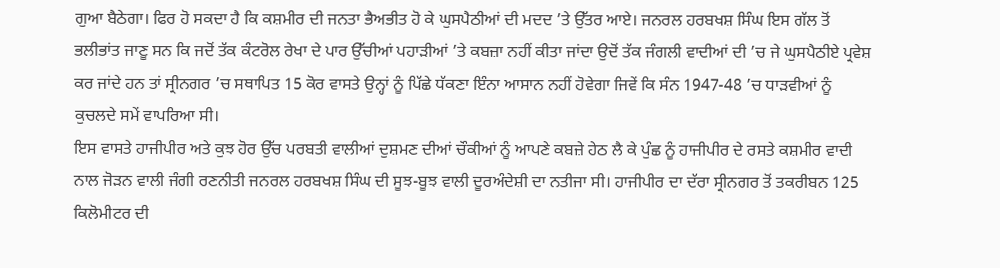ਗੁਆ ਬੈਠੇਗਾ। ਫਿਰ ਹੋ ਸਕਦਾ ਹੈ ਕਿ ਕਸ਼ਮੀਰ ਦੀ ਜਨਤਾ ਭੈਅਭੀਤ ਹੋ ਕੇ ਘੁਸਪੈਠੀਆਂ ਦੀ ਮਦਦ ’ਤੇ ਉੱਤਰ ਆਏ। ਜਨਰਲ ਹਰਬਖਸ਼ ਸਿੰਘ ਇਸ ਗੱਲ ਤੋਂ ਭਲੀਭਾਂਤ ਜਾਣੂ ਸਨ ਕਿ ਜਦੋਂ ਤੱਕ ਕੰਟਰੋਲ ਰੇਖਾ ਦੇ ਪਾਰ ਉੱਚੀਆਂ ਪਹਾੜੀਆਂ ’ਤੇ ਕਬਜ਼ਾ ਨਹੀਂ ਕੀਤਾ ਜਾਂਦਾ ਉਦੋਂ ਤੱਕ ਜੰਗਲੀ ਵਾਦੀਆਂ ਦੀ ’ਚ ਜੇ ਘੁਸਪੈਠੀਏ ਪ੍ਰਵੇਸ਼ ਕਰ ਜਾਂਦੇ ਹਨ ਤਾਂ ਸ੍ਰੀਨਗਰ ’ਚ ਸਥਾਪਿਤ 15 ਕੋਰ ਵਾਸਤੇ ਉਨ੍ਹਾਂ ਨੂੰ ਪਿੱਛੇ ਧੱਕਣਾ ਇੰਨਾ ਆਸਾਨ ਨਹੀਂ ਹੋਵੇਗਾ ਜਿਵੇਂ ਕਿ ਸੰਨ 1947-48 ’ਚ ਧਾੜਵੀਆਂ ਨੂੰ ਕੁਚਲਦੇ ਸਮੇਂ ਵਾਪਰਿਆ ਸੀ।
ਇਸ ਵਾਸਤੇ ਹਾਜੀਪੀਰ ਅਤੇ ਕੁਝ ਹੋਰ ਉੱਚ ਪਰਬਤੀ ਵਾਲੀਆਂ ਦੁਸ਼ਮਣ ਦੀਆਂ ਚੌਕੀਆਂ ਨੂੰ ਆਪਣੇ ਕਬਜ਼ੇ ਹੇਠ ਲੈ ਕੇ ਪੁੰਛ ਨੂੰ ਹਾਜੀਪੀਰ ਦੇ ਰਸਤੇ ਕਸ਼ਮੀਰ ਵਾਦੀ ਨਾਲ ਜੋੜਨ ਵਾਲੀ ਜੰਗੀ ਰਣਨੀਤੀ ਜਨਰਲ ਹਰਬਖਸ਼ ਸਿੰਘ ਦੀ ਸੂਝ-ਬੂਝ ਵਾਲੀ ਦੂਰਅੰਦੇਸ਼ੀ ਦਾ ਨਤੀਜਾ ਸੀ। ਹਾਜੀਪੀਰ ਦਾ ਦੱਰਾ ਸ੍ਰੀਨਗਰ ਤੋਂ ਤਕਰੀਬਨ 125 ਕਿਲੋਮੀਟਰ ਦੀ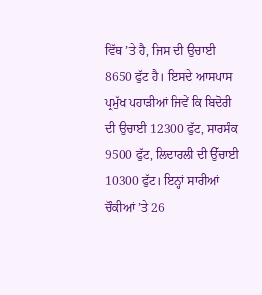ਵਿੱਥ ’ਤੇ ਹੈ, ਜਿਸ ਦੀ ਉਚਾਈ 8650 ਫੁੱਟ ਹੈ। ਇਸਦੇ ਆਸਪਾਸ ਪ੍ਰਮੁੱਖ ਪਹਾੜੀਆਂ ਜਿਵੇਂ ਕਿ ਬਿਦੋਰੀ ਦੀ ਉਚਾਈ 12300 ਫੁੱਟ, ਸਾਰਸੰਕ 9500 ਫੁੱਟ, ਲਿਦਾਰਲੀ ਦੀ ਉੱਚਾਈ 10300 ਫੁੱਟ। ਇਨ੍ਹਾਂ ਸਾਰੀਆਂ ਚੌਕੀਆਂ ’ਤੇ 26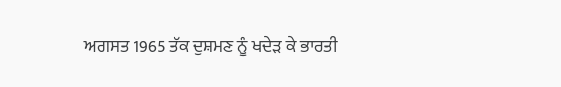ਅਗਸਤ 1965 ਤੱਕ ਦੁਸ਼ਮਣ ਨੂੰ ਖਦੇੜ ਕੇ ਭਾਰਤੀ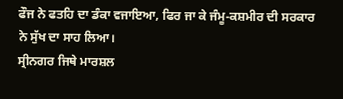ਫੌਜ ਨੇ ਫਤਹਿ ਦਾ ਡੰਕਾ ਵਜਾਇਆ, ਫਿਰ ਜਾ ਕੇ ਜੰਮੂ-ਕਸ਼ਮੀਰ ਦੀ ਸਰਕਾਰ ਨੇ ਸੁੱਖ ਦਾ ਸਾਹ ਲਿਆ।
ਸ੍ਰੀਨਗਰ ਜਿਥੇ ਮਾਰਸ਼ਲ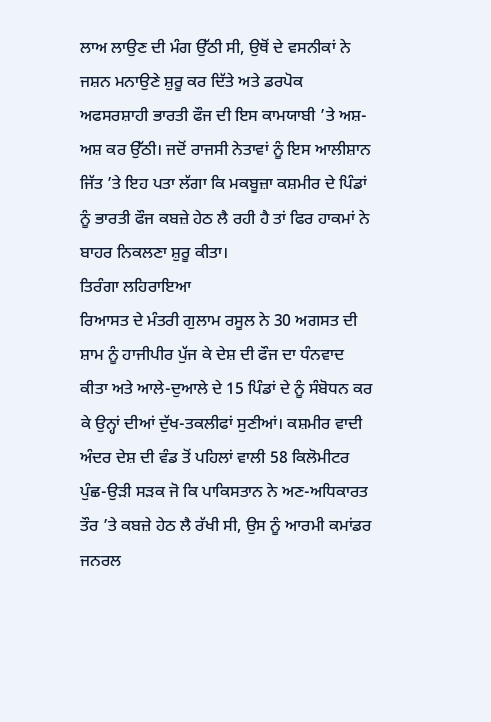ਲਾਅ ਲਾਉਣ ਦੀ ਮੰਗ ਉੱਠੀ ਸੀ, ਉਥੋਂ ਦੇ ਵਸਨੀਕਾਂ ਨੇ ਜਸ਼ਨ ਮਨਾਉਣੇ ਸ਼ੁਰੂ ਕਰ ਦਿੱਤੇ ਅਤੇ ਡਰਪੋਕ ਅਫਸਰਸ਼ਾਹੀ ਭਾਰਤੀ ਫੌਜ ਦੀ ਇਸ ਕਾਮਯਾਬੀ ’ਤੇ ਅਸ਼-ਅਸ਼ ਕਰ ਉੱਠੀ। ਜਦੋਂ ਰਾਜਸੀ ਨੇਤਾਵਾਂ ਨੂੰ ਇਸ ਆਲੀਸ਼ਾਨ ਜਿੱਤ ’ਤੇ ਇਹ ਪਤਾ ਲੱਗਾ ਕਿ ਮਕਬੂਜ਼ਾ ਕਸ਼ਮੀਰ ਦੇ ਪਿੰਡਾਂ ਨੂੰ ਭਾਰਤੀ ਫੌਜ ਕਬਜ਼ੇ ਹੇਠ ਲੈ ਰਹੀ ਹੈ ਤਾਂ ਫਿਰ ਹਾਕਮਾਂ ਨੇ ਬਾਹਰ ਨਿਕਲਣਾ ਸ਼ੁਰੂ ਕੀਤਾ।
ਤਿਰੰਗਾ ਲਹਿਰਾਇਆ
ਰਿਆਸਤ ਦੇ ਮੰਤਰੀ ਗੁਲਾਮ ਰਸੂਲ ਨੇ 30 ਅਗਸਤ ਦੀ ਸ਼ਾਮ ਨੂੰ ਹਾਜੀਪੀਰ ਪੁੱਜ ਕੇ ਦੇਸ਼ ਦੀ ਫੌਜ ਦਾ ਧੰਨਵਾਦ ਕੀਤਾ ਅਤੇ ਆਲੇ-ਦੁਆਲੇ ਦੇ 15 ਪਿੰਡਾਂ ਦੇ ਨੂੰ ਸੰਬੋਧਨ ਕਰ ਕੇ ਉਨ੍ਹਾਂ ਦੀਆਂ ਦੁੱਖ-ਤਕਲੀਫਾਂ ਸੁਣੀਆਂ। ਕਸ਼ਮੀਰ ਵਾਦੀ ਅੰਦਰ ਦੇਸ਼ ਦੀ ਵੰਡ ਤੋਂ ਪਹਿਲਾਂ ਵਾਲੀ 58 ਕਿਲੋਮੀਟਰ ਪੁੰਛ-ਉੜੀ ਸੜਕ ਜੋ ਕਿ ਪਾਕਿਸਤਾਨ ਨੇ ਅਣ-ਅਧਿਕਾਰਤ ਤੌਰ ’ਤੇ ਕਬਜ਼ੇ ਹੇਠ ਲੈ ਰੱਖੀ ਸੀ, ਉਸ ਨੂੰ ਆਰਮੀ ਕਮਾਂਡਰ ਜਨਰਲ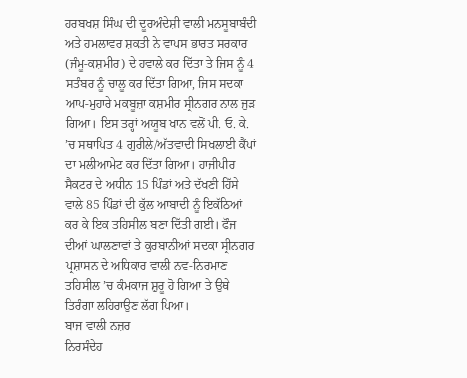ਹਰਬਖਸ਼ ਸਿੰਘ ਦੀ ਦੂਰਅੰਦੇਸ਼ੀ ਵਾਲੀ ਮਨਸੂਬਾਬੰਦੀ ਅਤੇ ਹਮਲਾਵਰ ਸ਼ਕਤੀ ਨੇ ਵਾਪਸ ਭਾਰਤ ਸਰਕਾਰ (ਜੰਮੂ-ਕਸ਼ਮੀਰ) ਦੇ ਹਵਾਲੇ ਕਰ ਦਿੱਤਾ ਤੇ ਜਿਸ ਨੂੰ 4 ਸਤੰਬਰ ਨੂੰ ਚਾਲੂ ਕਰ ਦਿੱਤਾ ਗਿਆ, ਜਿਸ ਸਦਕਾ ਆਪ-ਮੁਹਾਰੇ ਮਕਬੂਜ਼ਾ ਕਸ਼ਮੀਰ ਸ੍ਰੀਨਗਰ ਨਾਲ ਜੁੜ ਗਿਆ। ਇਸ ਤਰ੍ਹਾਂ ਅਯੂਬ ਖਾਨ ਵਲੋਂ ਪੀ. ਓ. ਕੇ. ’ਚ ਸਥਾਪਿਤ 4 ਗੁਰੀਲੇ/ਅੱਤਵਾਦੀ ਸਿਖਲਾਈ ਕੈਂਪਾਂ ਦਾ ਮਲੀਆਮੇਟ ਕਰ ਦਿੱਤਾ ਗਿਆ। ਹਾਜੀਪੀਰ ਸੈਕਟਰ ਦੇ ਅਧੀਨ 15 ਪਿੰਡਾਂ ਅਤੇ ਦੱਖਣੀ ਹਿੱਸੇ ਵਾਲੇ 85 ਪਿੰਡਾਂ ਦੀ ਕੁੱਲ ਆਬਾਦੀ ਨੂੰ ਇਕੱਠਿਆਂ ਕਰ ਕੇ ਇਕ ਤਹਿਸੀਲ ਬਣਾ ਦਿੱਤੀ ਗਈ। ਫੌਜ ਦੀਆਂ ਘਾਲਣਾਵਾਂ ਤੇ ਕੁਰਬਾਨੀਆਂ ਸਦਕਾ ਸ੍ਰੀਨਗਰ ਪ੍ਰਸ਼ਾਸਨ ਦੇ ਅਧਿਕਾਰ ਵਾਲੀ ਨਵ-ਨਿਰਮਾਣ ਤਹਿਸੀਲ ’ਚ ਕੰਮਕਾਜ ਸ਼ੁਰੂ ਹੋ ਗਿਆ ਤੇ ਉਥੇ ਤਿਰੰਗਾ ਲਹਿਰਾਉਣ ਲੱਗ ਪਿਆ।
ਬਾਜ ਵਾਲੀ ਨਜ਼ਰ
ਨਿਰਸੰਦੇਹ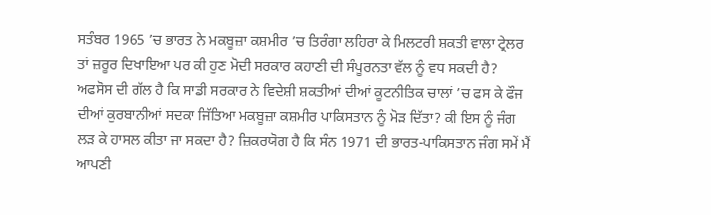ਸਤੰਬਰ 1965 ’ਚ ਭਾਰਤ ਨੇ ਮਕਬੂਜ਼ਾ ਕਸ਼ਮੀਰ ’ਚ ਤਿਰੰਗਾ ਲਹਿਰਾ ਕੇ ਮਿਲਟਰੀ ਸ਼ਕਤੀ ਵਾਲਾ ਟ੍ਰੇਲਰ ਤਾਂ ਜ਼ਰੂਰ ਦਿਖਾਇਆ ਪਰ ਕੀ ਹੁਣ ਮੋਦੀ ਸਰਕਾਰ ਕਹਾਣੀ ਦੀ ਸੰਪੂਰਨਤਾ ਵੱਲ ਨੂੰ ਵਧ ਸਕਦੀ ਹੈ? ਅਫਸੋਸ ਦੀ ਗੱਲ ਹੈ ਕਿ ਸਾਡੀ ਸਰਕਾਰ ਨੇ ਵਿਦੇਸ਼ੀ ਸ਼ਕਤੀਆਂ ਦੀਆਂ ਕੂਟਨੀਤਿਕ ਚਾਲਾਂ ’ਚ ਫਸ ਕੇ ਫੌਜ ਦੀਆਂ ਕੁਰਬਾਨੀਆਂ ਸਦਕਾ ਜਿੱਤਿਆ ਮਕਬੂਜ਼ਾ ਕਸ਼ਮੀਰ ਪਾਕਿਸਤਾਨ ਨੂੰ ਮੋੜ ਦਿੱਤਾ? ਕੀ ਇਸ ਨੂੰ ਜੰਗ ਲੜ ਕੇ ਹਾਸਲ ਕੀਤਾ ਜਾ ਸਕਦਾ ਹੈ? ਜ਼ਿਕਰਯੋਗ ਹੈ ਕਿ ਸੰਨ 1971 ਦੀ ਭਾਰਤ-ਪਾਕਿਸਤਾਨ ਜੰਗ ਸਮੇਂ ਮੈਂ ਆਪਣੀ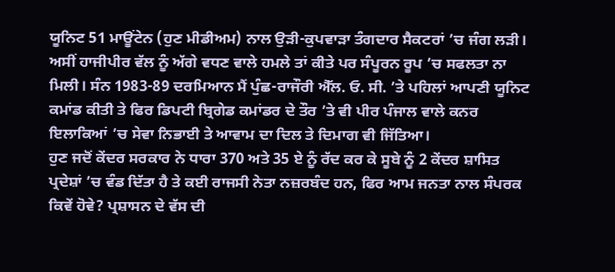ਯੂਨਿਟ 51 ਮਾਊਂਟੇਨ (ਹੁਣ ਮੀਡੀਅਮ) ਨਾਲ ਉੜੀ-ਕੁਪਵਾੜਾ ਤੰਗਦਾਰ ਸੈਕਟਰਾਂ ’ਚ ਜੰਗ ਲੜੀ। ਅਸੀਂ ਹਾਜੀਪੀਰ ਵੱਲ ਨੂੰ ਅੱਗੇ ਵਧਣ ਵਾਲੇ ਹਮਲੇ ਤਾਂ ਕੀਤੇ ਪਰ ਸੰਪੂਰਨ ਰੂਪ ’ਚ ਸਫਲਤਾ ਨਾ ਮਿਲੀ। ਸੰਨ 1983-89 ਦਰਮਿਆਨ ਮੈਂ ਪੁੰਛ-ਰਾਜੌਰੀ ਐੱਲ. ਓ. ਸੀ. ’ਤੇ ਪਹਿਲਾਂ ਆਪਣੀ ਯੂਨਿਟ ਕਮਾਂਡ ਕੀਤੀ ਤੇ ਫਿਰ ਡਿਪਟੀ ਬ੍ਰਿਗੇਡ ਕਮਾਂਡਰ ਦੇ ਤੌਰ ’ਤੇ ਵੀ ਪੀਰ ਪੰਜਾਲ ਵਾਲੇ ਕਨਰ ਇਲਾਕਿਆਂ ’ਚ ਸੇਵਾ ਨਿਭਾਈ ਤੇ ਆਵਾਮ ਦਾ ਦਿਲ ਤੇ ਦਿਮਾਗ ਵੀ ਜਿੱਤਿਆ।
ਹੁਣ ਜਦੋਂ ਕੇਂਦਰ ਸਰਕਾਰ ਨੇ ਧਾਰਾ 370 ਅਤੇ 35 ਏ ਨੂੰ ਰੱਦ ਕਰ ਕੇ ਸੂਬੇ ਨੂੰ 2 ਕੇਂਦਰ ਸ਼ਾਸਿਤ ਪ੍ਰਦੇਸ਼ਾਂ ’ਚ ਵੰਡ ਦਿੱਤਾ ਹੈ ਤੇ ਕਈ ਰਾਜਸੀ ਨੇਤਾ ਨਜ਼ਰਬੰਦ ਹਨ, ਫਿਰ ਆਮ ਜਨਤਾ ਨਾਲ ਸੰਪਰਕ ਕਿਵੇਂ ਹੋਵੇ? ਪ੍ਰਸ਼ਾਸਨ ਦੇ ਵੱਸ ਦੀ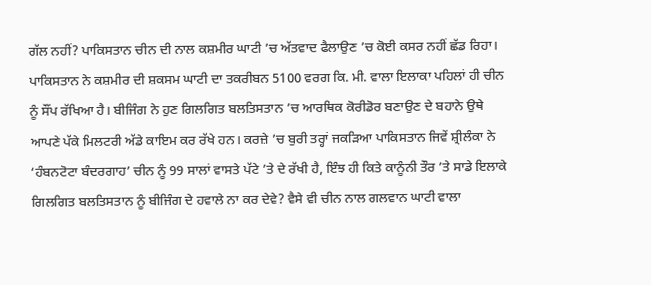ਗੱਲ ਨਹੀਂ? ਪਾਕਿਸਤਾਨ ਚੀਨ ਦੀ ਨਾਲ ਕਸ਼ਮੀਰ ਘਾਟੀ ’ਚ ਅੱਤਵਾਦ ਫੈਲਾਉਣ ’ਚ ਕੋਈ ਕਸਰ ਨਹੀਂ ਛੱਡ ਰਿਹਾ।
ਪਾਕਿਸਤਾਨ ਨੇ ਕਸ਼ਮੀਰ ਦੀ ਸ਼ਕਸਮ ਘਾਟੀ ਦਾ ਤਕਰੀਬਨ 5100 ਵਰਗ ਕਿ. ਮੀ. ਵਾਲਾ ਇਲਾਕਾ ਪਹਿਲਾਂ ਹੀ ਚੀਨ ਨੂੰ ਸੌਂਪ ਰੱਖਿਆ ਹੈ। ਬੀਜਿੰਗ ਨੇ ਹੁਣ ਗਿਲਗਿਤ ਬਲਤਿਸਤਾਨ ’ਚ ਆਰਥਿਕ ਕੋਰੀਡੋਰ ਬਣਾਉਣ ਦੇ ਬਹਾਨੇ ਉਥੇ ਆਪਣੇ ਪੱਕੇ ਮਿਲਟਰੀ ਅੱਡੇ ਕਾਇਮ ਕਰ ਰੱਖੇ ਹਨ। ਕਰਜ਼ੇ ’ਚ ਬੁਰੀ ਤਰ੍ਹਾਂ ਜਕੜਿਆ ਪਾਕਿਸਤਾਨ ਜਿਵੇਂ ਸ਼੍ਰੀਲੰਕਾ ਨੇ ‘ਹੰਬਨਟੋਟਾ ਬੰਦਰਗਾਹ’ ਚੀਨ ਨੂੰ 99 ਸਾਲਾਂ ਵਾਸਤੇ ਪੱਟੇ ’ਤੇ ਦੇ ਰੱਖੀ ਹੈ, ਇੰਝ ਹੀ ਕਿਤੇ ਕਾਨੂੰਨੀ ਤੌਰ ’ਤੇ ਸਾਡੇ ਇਲਾਕੇ ਗਿਲਗਿਤ ਬਲਤਿਸਤਾਨ ਨੂੰ ਬੀਜਿੰਗ ਦੇ ਹਵਾਲੇ ਨਾ ਕਰ ਦੇਵੇ? ਵੈਸੇ ਵੀ ਚੀਨ ਨਾਲ ਗਲਵਾਨ ਘਾਟੀ ਵਾਲਾ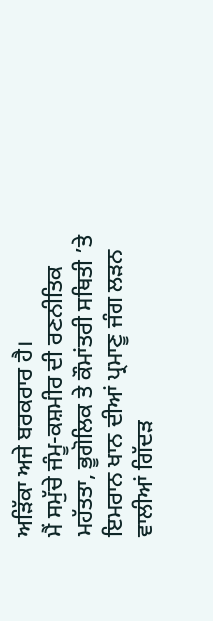ਅੜਿੱਕਾ ਅਜੇ ਬਰਕਰਾਰ ਹੈ।
ਮੈਂ ਸਮੁੱਚੇ ਜੰਮੂ-ਕਸ਼ਮੀਰ ਦੀ ਰਣਨੀਤਿਕ ਮਹੱਤਤਾ, ਭੂਗੋਲਿਕ ਤੇ ਕੌਮਾਂਤਰੀ ਸਥਿਤੀ ’ਤੇ ਇਮਰਾਨ ਖਾਨ ਦੀਆਂ ਪ੍ਰਮਾਣੂ ਜੰਗ ਲੜਨ ਵਾਲੀਆਂ ਗਿੱਦੜ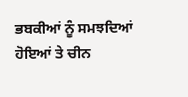ਭਬਕੀਆਂ ਨੂੰ ਸਮਝਦਿਆਂ ਹੋਇਆਂ ਤੇ ਚੀਨ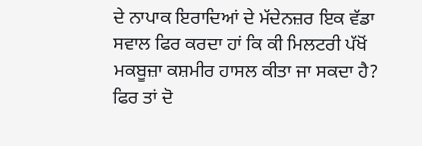ਦੇ ਨਾਪਾਕ ਇਰਾਦਿਆਂ ਦੇ ਮੱਦੇਨਜ਼ਰ ਇਕ ਵੱਡਾ ਸਵਾਲ ਫਿਰ ਕਰਦਾ ਹਾਂ ਕਿ ਕੀ ਮਿਲਟਰੀ ਪੱਖੋਂ ਮਕਬੂਜ਼ਾ ਕਸ਼ਮੀਰ ਹਾਸਲ ਕੀਤਾ ਜਾ ਸਕਦਾ ਹੈ? ਫਿਰ ਤਾਂ ਦੋ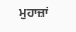ਮੁਹਾਜ਼ਾਂ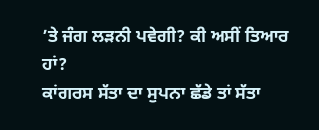’ਤੇ ਜੰਗ ਲੜਨੀ ਪਵੇਗੀ? ਕੀ ਅਸੀਂ ਤਿਆਰ ਹਾਂ?
ਕਾਂਗਰਸ ਸੱਤਾ ਦਾ ਸੁਪਨਾ ਛੱਡੇ ਤਾਂ ਸੱਤਾ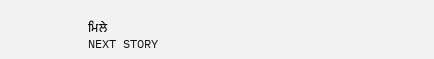ਮਿਲੇ
NEXT STORY